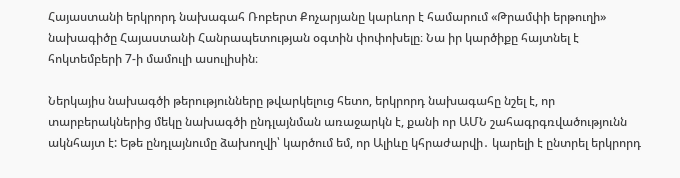Հայաստանի երկրորդ նախագահ Ռոբերտ Քոչարյանը կարևոր է համարում «Թրամփի երթուղի» նախագիծը Հայաստանի Հանրապետության օգտին փոփոխելը։ Նա իր կարծիքը հայտնել է հոկտեմբերի 7-ի մամուլի ասուլիսին։

Ներկայիս նախագծի թերությունները թվարկելուց հետո, երկրորդ նախագահը նշել է, որ տարբերակներից մեկը նախագծի ընդլայնման առաջարկն է, քանի որ ԱՄՆ շահագրգռվածությունն ակնհայտ է: Եթե ընդլայնումը ձախողվի՝ կարծում եմ, որ Ալիևը կհրաժարվի․ կարելի է ընտրել երկրորդ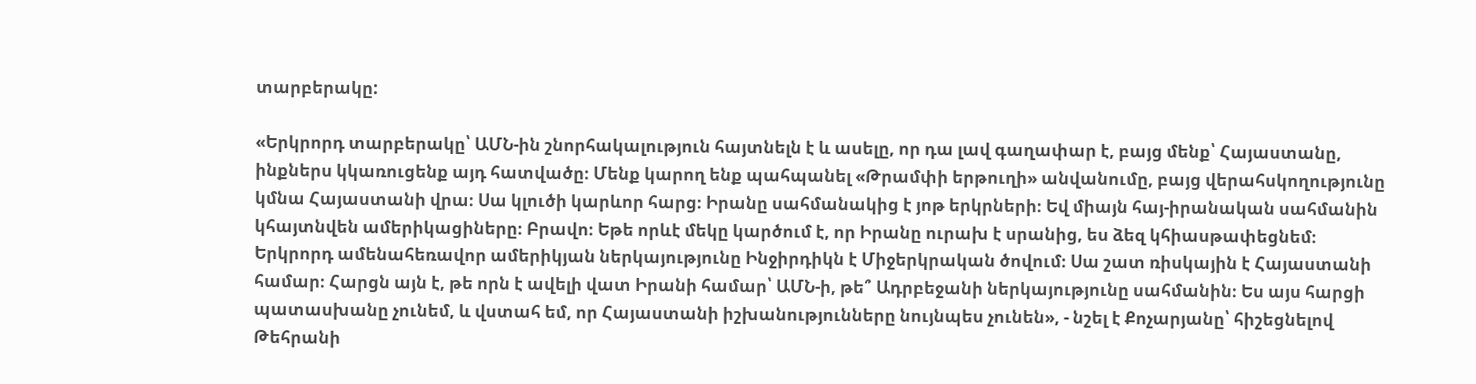տարբերակը:

«Երկրորդ տարբերակը՝ ԱՄՆ-ին շնորհակալություն հայտնելն է և ասելը, որ դա լավ գաղափար է, բայց մենք՝ Հայաստանը, ինքներս կկառուցենք այդ հատվածը։ Մենք կարող ենք պահպանել «Թրամփի երթուղի» անվանումը, բայց վերահսկողությունը կմնա Հայաստանի վրա։ Սա կլուծի կարևոր հարց։ Իրանը սահմանակից է յոթ երկրների։ Եվ միայն հայ-իրանական սահմանին կհայտնվեն ամերիկացիները։ Բրավո։ Եթե որևէ մեկը կարծում է, որ Իրանը ուրախ է սրանից, ես ձեզ կհիասթափեցնեմ։ Երկրորդ ամենահեռավոր ամերիկյան ներկայությունը Ինջիրդիկն է Միջերկրական ծովում։ Սա շատ ռիսկային է Հայաստանի համար։ Հարցն այն է, թե որն է ավելի վատ Իրանի համար՝ ԱՄՆ-ի, թե՞ Ադրբեջանի ներկայությունը սահմանին։ Ես այս հարցի պատասխանը չունեմ, և վստահ եմ, որ Հայաստանի իշխանությունները նույնպես չունեն», - նշել է Քոչարյանը՝ հիշեցնելով Թեհրանի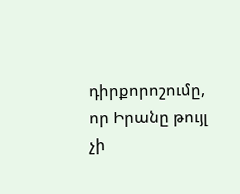դիրքորոշումը, որ Իրանը թույլ չի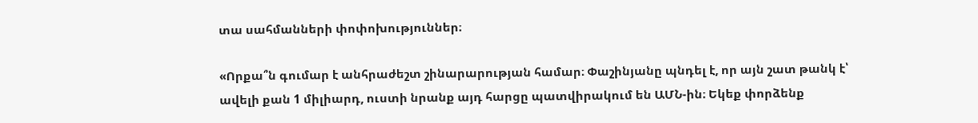տա սահմանների փոփոխություններ։

«Որքա՞ն գումար է անհրաժեշտ շինարարության համար։ Փաշինյանը պնդել է, որ այն շատ թանկ է՝ ավելի քան 1 միլիարդ, ուստի նրանք այդ հարցը պատվիրակում են ԱՄՆ-ին։ Եկեք փորձենք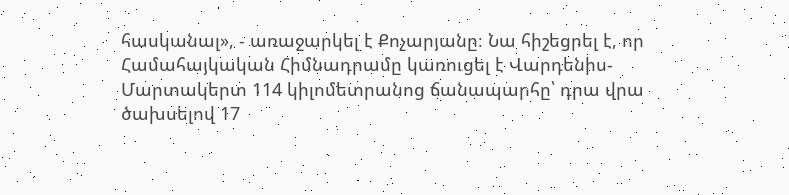հասկանալ», - առաջարկել է Քոչարյանը։ Նա հիշեցրել է, որ Համահայկական Հիմնադրամը կառուցել է Վարդենիս-Մարտակերտ 114 կիլոմետրանոց ճանապարհը՝ դրա վրա ծախսելով 17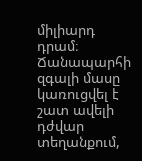միլիարդ դրամ։ Ճանապարհի զգալի մասը կառուցվել է շատ ավելի դժվար տեղանքում,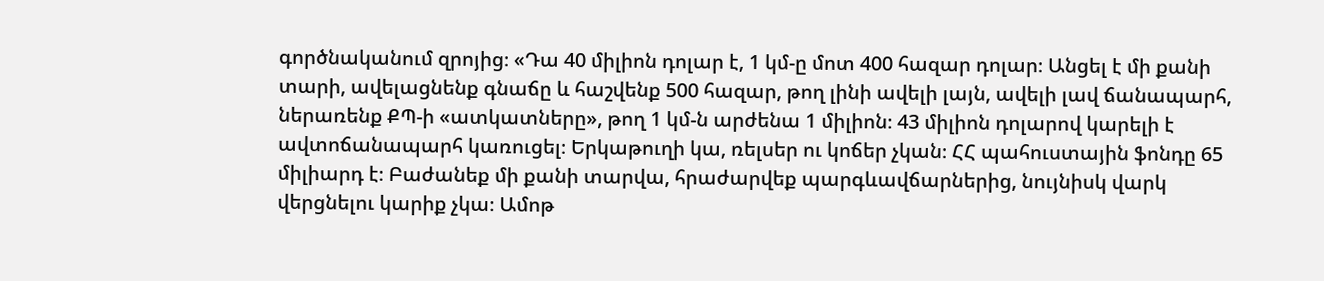գործնականում զրոյից։ «Դա 40 միլիոն դոլար է, 1 կմ-ը մոտ 400 հազար դոլար։ Անցել է մի քանի տարի, ավելացնենք գնաճը և հաշվենք 500 հազար, թող լինի ավելի լայն, ավելի լավ ճանապարհ, ներառենք ՔՊ-ի «ատկատները», թող 1 կմ-ն արժենա 1 միլիոն։ 43 միլիոն դոլարով կարելի է ավտոճանապարհ կառուցել։ Երկաթուղի կա, ռելսեր ու կոճեր չկան։ ՀՀ պահուստային ֆոնդը 65 միլիարդ է։ Բաժանեք մի քանի տարվա, հրաժարվեք պարգևավճարներից, նույնիսկ վարկ վերցնելու կարիք չկա։ Ամոթ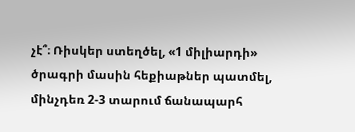չէ՞։ Ռիսկեր ստեղծել, «1 միլիարդի» ծրագրի մասին հեքիաթներ պատմել, մինչդեռ 2-3 տարում ճանապարհ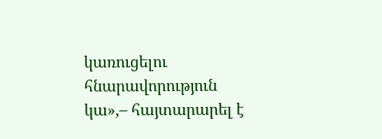կառուցելու հնարավորություն կա»,– հայտարարել է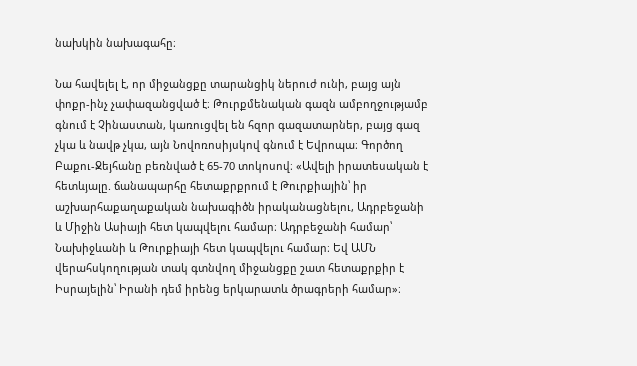նախկին նախագահը։

Նա հավելել է, որ միջանցքը տարանցիկ ներուժ ունի, բայց այն փոքր-ինչ չափազանցված է։ Թուրքմենական գազն ամբողջությամբ գնում է Չինաստան, կառուցվել են հզոր գազատարներ, բայց գազ չկա և նավթ չկա, այն Նովոռոսիյսկով գնում է Եվրոպա։ Գործող Բաքու-Ջեյհանը բեռնված է 65-70 տոկոսով։ «Ավելի իրատեսական է հետևյալը. ճանապարհը հետաքրքրում է Թուրքիային՝ իր աշխարհաքաղաքական նախագիծն իրականացնելու, Ադրբեջանի և Միջին Ասիայի հետ կապվելու համար։ Ադրբեջանի համար՝ Նախիջևանի և Թուրքիայի հետ կապվելու համար։ Եվ ԱՄՆ վերահսկողության տակ գտնվող միջանցքը շատ հետաքրքիր է Իսրայելին՝ Իրանի դեմ իրենց երկարատև ծրագրերի համար»։